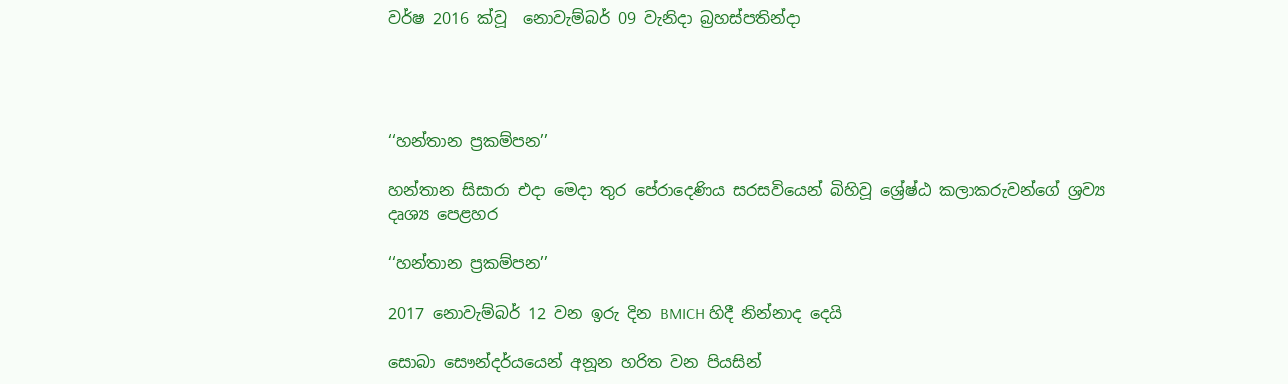වර්ෂ 2016 ක්වූ  නොවැම්බර් 09 වැනිදා බ්‍රහස්පතින්දා




‘‘හන්තාන ප්‍රකම්පන’’

හන්තාන සිසාරා එදා මෙදා තුර පේරාදෙණිය සරසවියෙන් බිහිවූ ශ්‍රේෂ්ඨ කලාකරුවන්ගේ ශ්‍රව්‍ය දෘශ්‍ය පෙළහර

‘‘හන්තාන ප්‍රකම්පන’’

2017 නොවැම්බර් 12 වන ඉරු දින BMICH හිදී නින්නාද දෙයි

සොබා සෞන්දර්යයෙන් අනූන හරිත වන පියසින්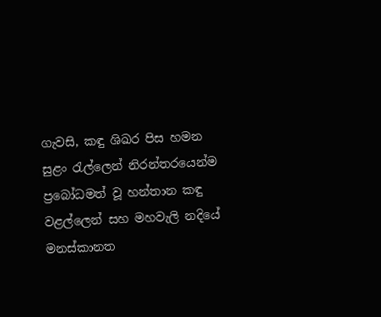ගැවසි, කඳු ශිඛර පිස හමන සුළං රැල්ලෙන් නිරන්තරයෙන්ම ප්‍රබෝධමත් වූ හන්තාන කඳු වළල්ලෙන් සහ මහවැලි නදියේ මනස්කානත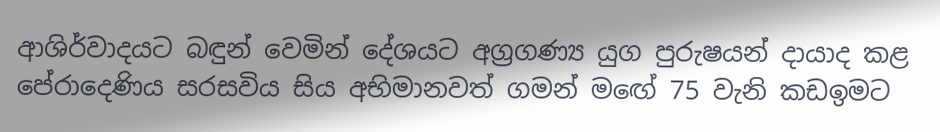ආශිර්වාදයට බඳුන් වෙමින් දේශයට අග්‍රගණ්‍ය යුග පුරුෂයන් දායාද කළ පේරාදෙණිය සරසවිය සිය අභිමානවත් ගමන් මඟේ 75 වැනි කඩඉමට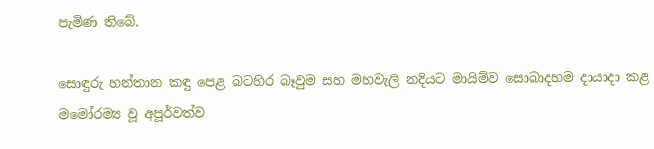පැමිණ තිබේ.

සොඳුරු හන්තාන කඳු පෙළ බටහිර බෑවුම සහ මහවැලි නදියට මායිම්ව සොබාදහම දායාදා කළ මමෝරම්‍ය වූ අපූර්වත්ව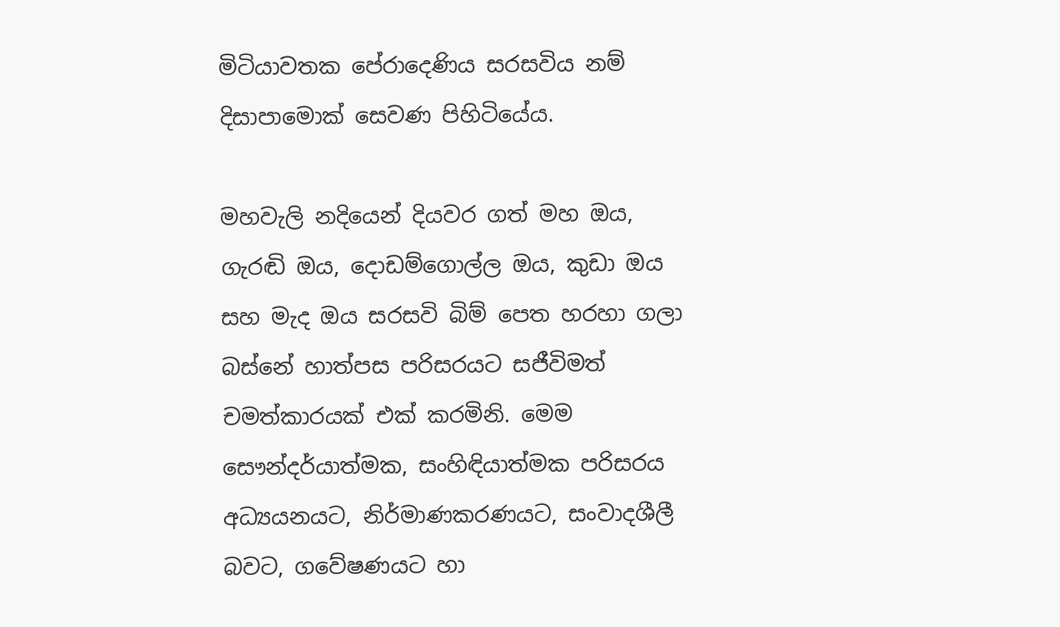මිටියාවතක පේරාදෙණිය සරසවිය නම් දිසාපාමොක් සෙවණ පිහිටියේය.

මහවැලි නදියෙන් දියවර ගත් මහ ඔය, ගැරඬි ඔය, දොඩම්ගොල්ල ඔය, කුඩා ඔය සහ මැද ඔය සරසවි බිම් පෙත හරහා ගලා බස්නේ හාත්පස පරිසරයට සජීවිමත් චමත්කාරයක් එක් කරමිනි. මෙම සෞන්දර්යාත්මක, සංහිඳියාත්මක පරිසරය අධ්‍යයනයට, නිර්මාණකරණයට, සංවාදශීලී බවට, ගවේෂණයට හා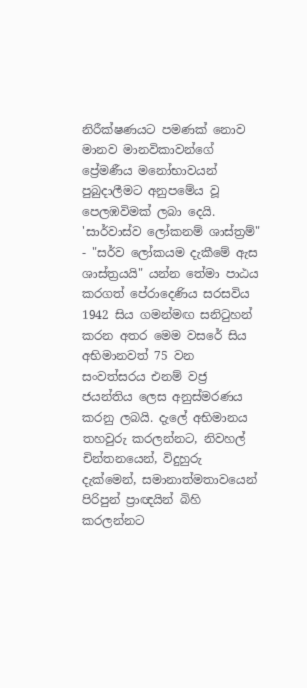නිරීක්ෂණයට පමණක් නොව මානව මානවිකාවන්ගේ ප්‍රේමණීය මනෝභාවයන් පුබුදාලීමට අනුපමේය වූ පෙලඹවිමක් ලබා දෙයි. 'සාර්වාස්ව ලෝකනම් ශාස්ත්‍රම්" - "සර්ව ලෝකයම දැකීමේ ඇස ශාස්ත්‍රයයි" යන්න තේමා පාඨය කරගත් පේරාදෙණිය සරසවිය 1942 සිය ගමන්මඟ සනිටුහන් කරන අතර මෙම වසරේ සිය අභිමානවත් 75 වන සංවත්සරය එනම් වජ්‍ර ජයන්තිය ලෙස අනුස්මරණය කරනු ලබයි. දැලේ අභිමානය තහවුරු කරලන්නට, නිවහල් චින්තනයෙන්, විදුහුරු දැක්මෙන්, සමානාත්මතාවයෙන් පිරිපුන් ප්‍රාඥයින් බිහි කරලන්නට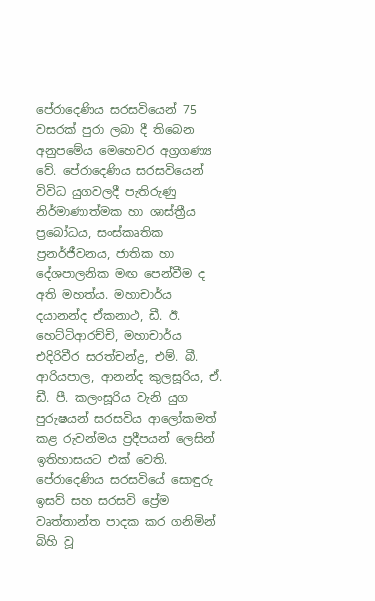පේරාදෙණිය සරසවියෙන් 75 වසරක් පුරා ලබා දී තිබෙන අනුපමේය මෙහෙවර අග්‍රගණ්‍ය වේ. පේරාදෙණිය සරසවියෙන් විවිධ යුගවලදී පැතිරුණු නිර්මාණාත්මක හා ශාස්ත්‍රීය ප්‍රබෝධය, සංස්කෘතික ප්‍රනර්ජීවනය, ජාතික හා දේශපාලනික මඟ පෙන්වීම ද අති මහත්ය. මහාචාර්ය දයානන්ද ඒකනාථ, ඩී. ඊ. හෙට්ටිආරච්චි, මහාචාර්ය එදිරිවීර සරත්චන්ද්‍ර, එම්. බී. ආරියපාල, ආනන්ද කුලසූරිය, ඒ. ඩී. පී. කලංසූරිය වැනි යුග පුරුෂයන් සරසවිය ආලෝකමත් කළ රුවන්මය ප්‍රදීපයන් ලෙසින් ඉතිහාසයට එක් වෙති. පේරාදෙණිය සරසවියේ සොඳුරු ඉසව් සහ සරසවි ප්‍රේම වෘත්තාන්ත පාදක කර ගනිමින් බිහි වූ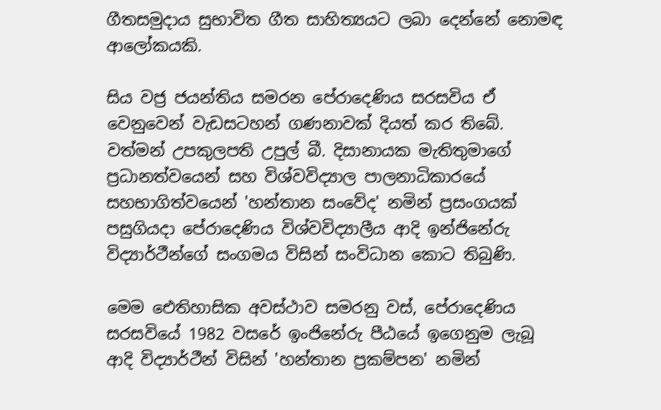ගීතසමුදාය සුභාවිත ගීත සාහිත්‍යයට ලබා දෙන්නේ නොමඳ ආලෝකයකි.

සිය වජ්‍ර ජයන්තිය සමරන පේරාදෙණිය සරසවිය ඒ වෙනුවෙන් වැඩසටහන් ගණනාවක් දියත් කර තිබේ. වත්මන් උපකුලපති උපුල් බී. දිසානායක මැතිතුමාගේ ප්‍රධානත්වයෙන් සහ විශ්වවිද්‍යාල පාලනාධිකාරයේ සහභාගිත්වයෙන් 'හන්තාන සංවේද' නමින් ප්‍රසංගයක් පසුගියදා පේරාදෙණිය විශ්වවිද්‍යාලීය ආදි ඉන්ජිනේරු විද්‍යාර්ථීන්ගේ සංගමය විසින් සංවිධාන කොට තිබුණි.

මෙම ඓතිහාසික අවස්ථාව සමරනු වස්, පේරාදෙණිය සරසවියේ 1982 වසරේ ඉංජිනේරු පීඨයේ ඉගෙනුම ලැබූ ආදි විද්‍යාර්ථීන් විසින් 'හන්තාන ප්‍රකම්පන' නමින්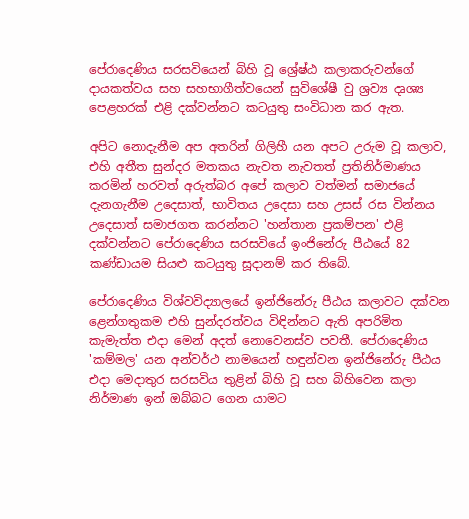පේරාදෙණිය සරසවියෙන් බිහි වූ ශ්‍රේෂ්ඨ කලාකරුවන්ගේ දායකත්වය සහ සහභාගීත්වයෙන් සුවිශේෂී වු ශ්‍රව්‍ය දෘශ්‍ය පෙළහරක් එළි දක්වන්නට කටයුතු සංවිධාන කර ඇත.

අපිට නොදැනීම අප අතරින් ගිලිහී යන අපට උරුම වූ කලාව, එහි අතීත සුන්දර මතකය නැවත නැවතත් ප්‍රතිනිර්මාණය කරමින් හරවත් අරුත්බර අපේ කලාව වත්මන් සමාජයේ දැනගැනීම උදෙසාත්, භාවිතය උදෙසා සහ උසස් රස වින්නය උදෙසාත් සමාජගත කරන්නට 'හන්තාන ප්‍රකම්පන' එළි දක්වන්නට පේරාදෙණිය සරසවියේ ඉංජිනේරු පීඨයේ 82 කණ්ඩායම සියළු කටයුතු සූදානම් කර තිබේ.

පේරාදෙණිය විශ්වවිද්‍යාලයේ ඉන්ජිනේරු පීඨය කලාවට දක්වන ළෙන්ගතුකම එහි සුන්දරත්වය විඳින්නට ඇති අපරිමිත කැමැත්ත එදා මෙන් අදත් නොවෙනස්ව පවතී. පේරාදෙණිය 'කම්මල' යන අන්වර්ථ නාමයෙන් හඳුන්වන ඉන්ජිනේරු පීඨය එදා මෙදාතුර සරසවිය තුළින් බිහි වූ සහ බිහිවෙන කලා නිර්මාණ ඉන් ඔබ්බට ගෙන යාමට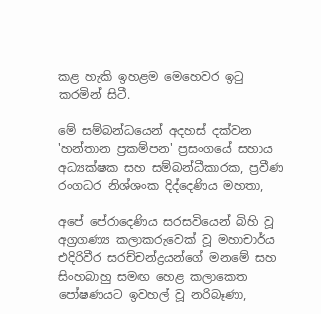කළ හැකි ඉහළම මෙහෙවර ඉටු කරමින් සිටී.

මේ සම්බන්ධයෙන් අදහස් දක්වන 'හන්තාන ප්‍රකම්පන' ප්‍රසංගයේ සහාය අධ්‍යක්ෂක සහ සම්බන්ධීකාරක, ප්‍රවීණ රංගධර නිශ්ශංක දිද්දෙණිය මහතා,

අපේ පේරාදෙණිය සරසවියෙන් බිහි වූ අග්‍රගණ්‍ය කලාකරුවෙක් වූ මහාචාර්ය එදිරිවීර සරච්චන්ද්‍රයන්ගේ මනමේ සහ සිංහබාහු සමඟ හෙළ කලාකෙත පෝෂණයට ඉවහල් වූ නරිබෑණා,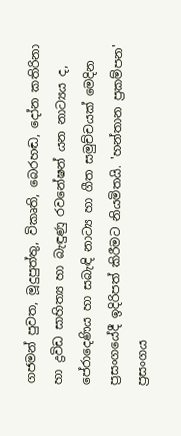ගජමන් පුවත, මූදුපුත්තු, විකෘති, බෙරහඬ, දෝන කතිරිනා හා ද්‍රවිඩ සාහිත්‍ය හා බැඳුණු රවනේෂන් යන නාට්‍යය ද, පේරාදෙණිය හා සබැඳි නාට්‍ය හා ගීත සමුච්චයක් මෙදින ප්‍රසංගයේදී ඉදිරිපත් කිරීමට නියමිතයි. 'හන්තාන ප්‍රකම්පන' ප්‍රසංගය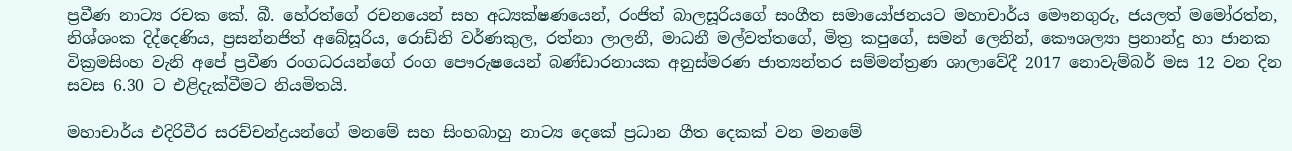ප්‍රවීණ නාට්‍ය රචක කේ. බී. හේරත්ගේ රචනයෙන් සහ අධ්‍යක්ෂණයෙන්, රංජිත් බාලසූරියගේ සංගීත සමායෝජනයට මහාචාර්ය මෞනගුරු, ජයලත් මමෝරත්න, නිශ්ශංක දිද්දෙණිය, ප්‍රසන්නජිත් අබේසූරිය, රොඩ්නි වර්ණකුල, රත්නා ලාලනී, මාධනී මල්වත්තගේ, මිත්‍ර කපුගේ, සමන් ලෙනින්, කෞශල්‍යා ප්‍රනාන්දු හා ජානක වික්‍රමසිංහ වැනි අපේ ප්‍රවීණ රංගධරයන්ගේ රංග පෞරුෂයෙන් බණ්ඩාරනායක අනුස්මරණ ජාත්‍යන්තර සම්මන්ත්‍රණ ශාලාවේදී 2017 නොවැම්බර් මස 12 වන දින සවස 6.30 ට එළිදැක්වීමට නියමිතයි.

මහාචාර්ය එදිරිවීර සරච්චන්ද්‍රයන්ගේ මනමේ සහ සිංහබාහු නාට්‍ය දෙකේ ප්‍රධාන ගීත දෙකක් වන මනමේ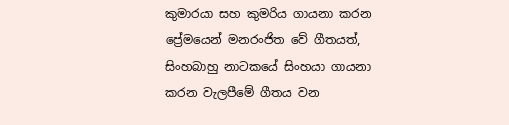කුමාරයා සහ කුමරිය ගායනා කරන ප්‍රේමයෙන් මනරංජිත වේ ගීතයත්, සිංහබාහු නාටකයේ සිංහයා ගායනා කරන වැලපීමේ ගීතය වන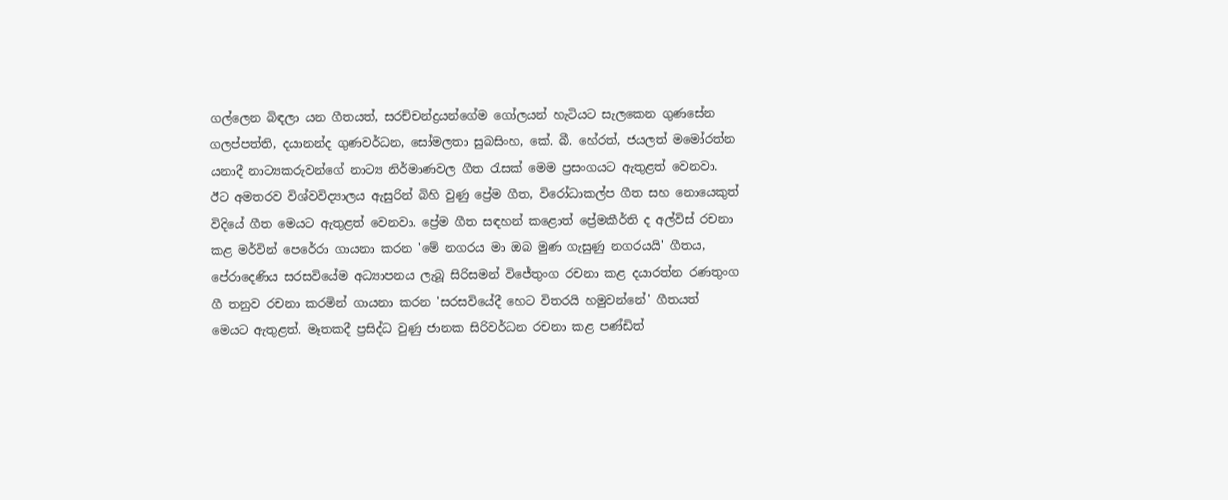ගල්ලෙන බිඳලා යන ගීතයත්, සරච්චන්ද්‍රයන්ගේම ගෝලයන් හැටියට සැලකෙන ගුණසේන ගලප්පත්ති, දයානන්ද ගුණවර්ධන, සෝමලතා සුබසිංහ, කේ. බී. හේරත්, ජයලත් මමෝරත්න යනාදී නාට්‍යකරුවන්ගේ නාට්‍ය නිර්මාණවල ගීත රැසක් මෙම ප්‍රසංගයට ඇතුළත් වෙනවා. ඊට අමතරව විශ්වවිද්‍යාලය ඇසුරින් බිහි වුණු ප්‍රේම ගීත, විරෝධාකල්ප ගීත සහ නොයෙකුත් විදියේ ගීත මෙයට ඇතුළත් වෙනවා. ප්‍රේම ගීත සඳහන් කළොත් ප්‍රේමකීර්ති ද අල්විස් රචනා කළ මර්වින් පෙරේරා ගායනා කරන 'මේ නගරය මා ඔබ මුණ ගැසුණු නගරයයි' ගීතය, පේරාදෙණිය සරසවියේම අධ්‍යාපනය ලැබූ සිරිසමන් විජේතුංග රචනා කළ දයාරත්න රණතුංග ගී තනුව රචනා කරමින් ගායනා කරන 'සරසවියේදී හෙට විතරයි හමුවන්නේ' ගීතයත් මෙයට ඇතුළත්. මෑතකදී ප්‍රසිද්ධ වුණු ජානක සිරිවර්ධන රචනා කළ පණ්ඩිත්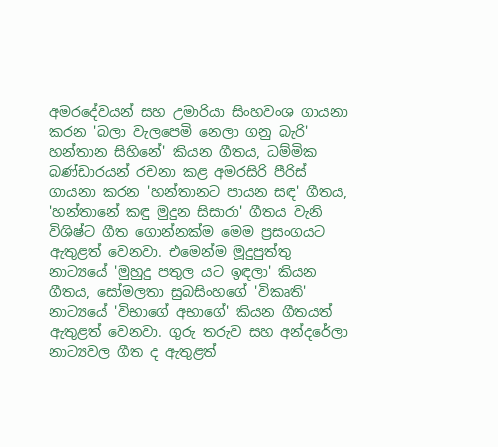අමරදේවයන් සහ උමාරියා සිංහවංශ ගායනා කරන 'බලා වැලපෙමි නෙලා ගනු බැරි' හන්තාන සිහිනේ' කියන ගීතය, ධම්මික බණ්ඩාරයන් රචනා කළ අමරසිරි පීරිස් ගායනා කරන 'හන්තානට පායන සඳ' ගීතය, 'හන්තානේ කඳු මුදුන සිසාරා' ගීතය වැනි විශිෂ්ට ගීත ගොන්නක්ම මෙම ප්‍රසංගයට ඇතුළත් වෙනවා. එමෙන්ම මූදුපුත්තු නාට්‍යයේ 'මුහුදු පතුල යට ඉඳලා' කියන ගීතය, සෝමලතා සුබසිංහගේ 'විකෘති' නාට්‍යයේ 'විභාගේ අභාගේ' කියන ගීතයත් ඇතුළත් වෙනවා. ගුරු තරුව සහ අන්දරේලා නාට්‍යවල ගීත ද ඇතුළත්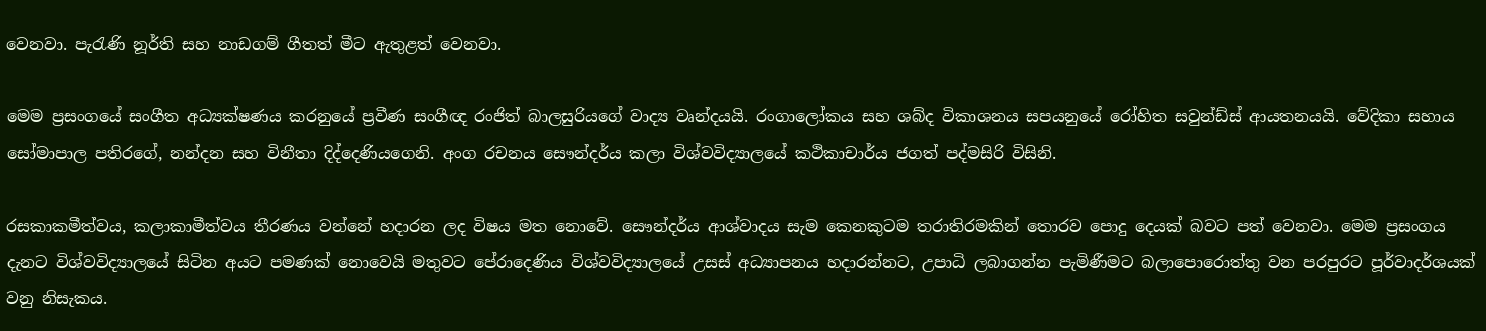වෙනවා. පැරැණි නූර්ති සහ නාඩගම් ගීතත් මීට ඇතුළත් වෙනවා.

මෙම ප්‍රසංගයේ සංගීත අධ්‍යක්ෂණය කරනුයේ ප්‍රවීණ සංගීඥ රංජිත් බාලසුරියගේ වාද්‍ය වෘන්දයයි. රංගාලෝකය සහ ශබ්ද විකාශනය සපයනුයේ රෝහිත සවුන්ඩ්ස් ආයතනයයි. වේදිකා සහාය සෝමාපාල පතිරගේ, නන්දන සහ විනීතා දිද්දෙණියගෙනි. අංග රචනය සෞන්දර්ය කලා විශ්වවිද්‍යාලයේ කථිකාචාර්ය ජගත් පද්මසිරි විසිනි.

රසකාකමීත්වය, කලාකාමීත්වය තීරණය වන්නේ හදාරන ලද විෂය මත නොවේ. සෞන්දර්ය ආශ්වාදය සැම කෙනකුටම තරාතිරමකින් තොරව පොදු දෙයක් බවට පත් වෙනවා. මෙම ප්‍රසංගය දැනට විශ්වවිද්‍යාලයේ සිටින අයට පමණක් නොවෙයි මතුවට පේරාදෙණිය විශ්වවිද්‍යාලයේ උසස් අධ්‍යාපනය හදාරන්නට, උපාධි ලබාගන්න පැමිණීමට බලාපොරොත්තු වන පරපුරට පූර්වාදර්ශයක් වනු නිසැකය.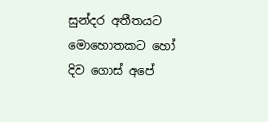සුන්දර අතීතයට මොහොතකට හෝ දිව ගොස් අපේ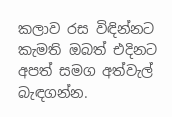කලාව රස විඳින්නට කැමති ඔබත් එදිනට අපත් සමග අත්වැල් බැඳගන්න.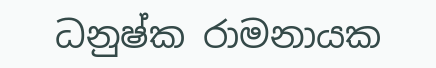ධනුෂ්ක රාමනායක